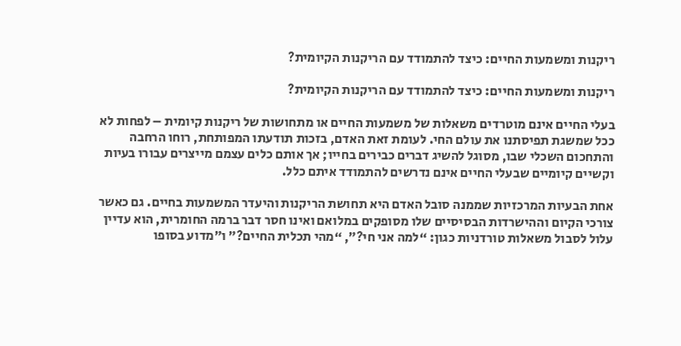ריקנות ומשמעות החיים: כיצד להתמודד עם הריקנות הקיומית?

ריקנות ומשמעות החיים: כיצד להתמודד עם הריקנות הקיומית?

בעלי החיים אינם מוטרדים משאלות של משמעות החיים או מתחושות של ריקנות קיומית – לפחות לא ככל שמשגת תפיסתנו את עולם החי. לעומת זאת האדם, בזכות תודעתו המפותחת, רוחו הרחבה והתחכום השכלי שבו, מסוגל להשיג דברים כבירים בחייו; אך אותם כלים עצמם מייצרים עבורו בעיות וקשיים קיומיים שבעלי החיים אינם נדרשים להתמודד איתם כלל.

אחת הבעיות המרכזיות שממנה סובל האדם היא תחושת הריקנות והיעדר המשמעות בחיים. גם כאשר צורכי הקיום וההישרדות הבסיסיים שלו מסופקים במלואם ואינו חסר דבר ברמה החומרית, הוא עדיין עלול לסבול משאלות טורדניות כגון: “למה אני חי?”, “מהי תכלית החיים?” ו”מדוע בסופו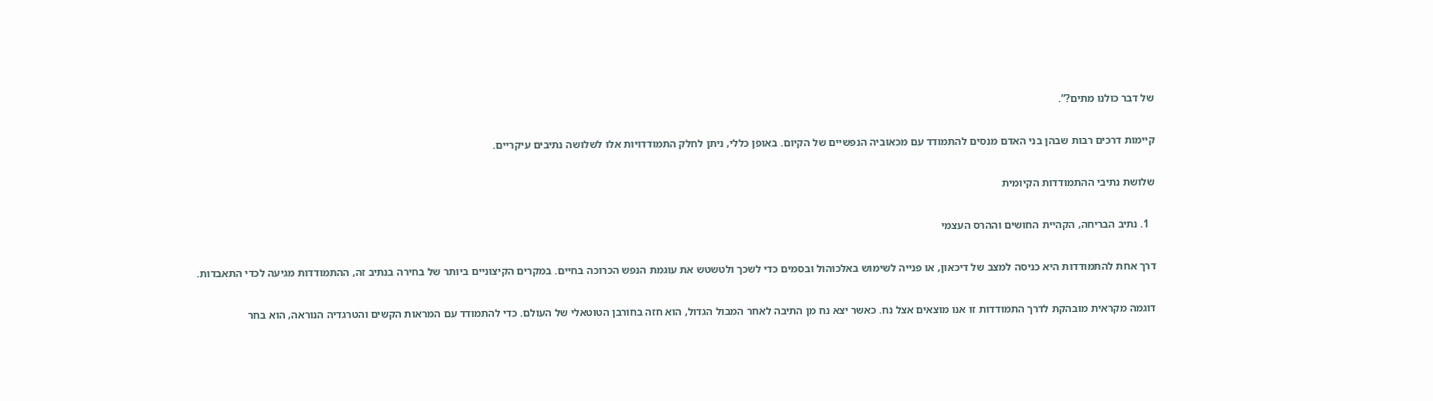של דבר כולנו מתים?”.

קיימות דרכים רבות שבהן בני האדם מנסים להתמודד עם מכאוביה הנפשיים של הקיום. באופן כללי, ניתן לחלק התמודדויות אלו לשלושה נתיבים עיקריים.

שלושת נתיבי ההתמודדות הקיומית

  1. נתיב הבריחה, הקהיית החושים וההרס העצמי

דרך אחת להתמודדות היא כניסה למצב של דיכאון, או פנייה לשימוש באלכוהול ובסמים כדי לשכך ולטשטש את עוגמת הנפש הכרוכה בחיים. במקרים הקיצוניים ביותר של בחירה בנתיב זה, ההתמודדות מגיעה לכדי התאבדות.

דוגמה מקראית מובהקת לדרך התמודדות זו אנו מוצאים אצל נח. כאשר יצא נח מן התיבה לאחר המבול הגדול, הוא חזה בחורבן הטוטאלי של העולם. כדי להתמודד עם המראות הקשים והטרגדיה הנוראה, הוא בחר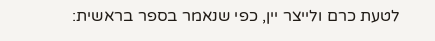לטעת כרם ולייצר יין, כפי שנאמר בספר בראשית: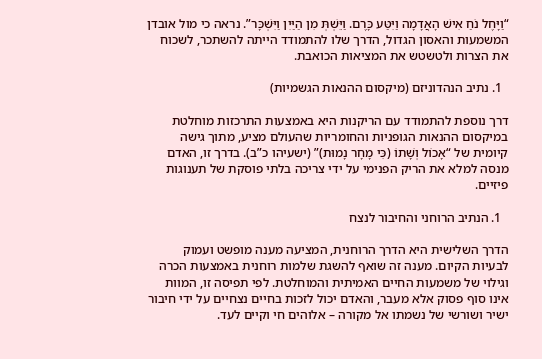“וַיָּחֶל נֹחַ אִישׁ הָאֲדָמָה וַיִּטַּע כָּרֶם. וַיֵּשְׁתְּ מִן הַיַּיִן וַיִּשְׁכָּר”. נראה כי מול אובדן המשמעות והאסון הגדול, הדרך שלו להתמודד הייתה להשתכר, לשכוח את הצרות ולטשטש את המציאות הכואבת.

  1. נתיב הנהדוניזם (מיקסום ההנאות הגשמיות)

דרך נוספת להתמודד עם הריקנות היא באמצעות התרכזות מוחלטת במיקסום ההנאות הגופניות והחומריות שהעולם מציע, מתוך גישה קיומית של “אָכוֹל וְשָׁתוֹ (כִּי מָחָר נָמוּת)” (ישעיהו כ”ב). בדרך זו, האדם מנסה למלא את הריק הפנימי על ידי צריכה בלתי פוסקת של תענוגות פיזיים.

  1. הנתיב הרוחני והחיבור לנצח

הדרך השלישית היא הדרך הרוחנית, המציעה מענה מופשט ועמוק לבעיות הקיום. מענה זה שואף להשגת שלמות רוחנית באמצעות הכרה וגילוי של משמעות החיים האמיתית והמוחלטת. לפי תפיסה זו, המוות אינו סוף פסוק אלא מעבר, והאדם יכול לזכות בחיים נצחיים על ידי חיבור ישיר ושורשי של נשמתו אל מקורה – אלוהים חי וקיים לעד.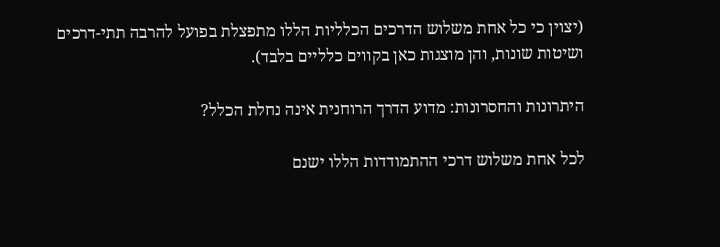(יצוין כי כל אחת משלוש הדרכים הכלליות הללו מתפצלת בפועל להרבה תתי-דרכים ושיטות שונות, והן מוצגות כאן בקווים כלליים בלבד).

היתרונות והחסרונות: מדוע הדרך הרוחנית אינה נחלת הכלל?

לכל אחת משלוש דרכי ההתמודדות הללו ישנם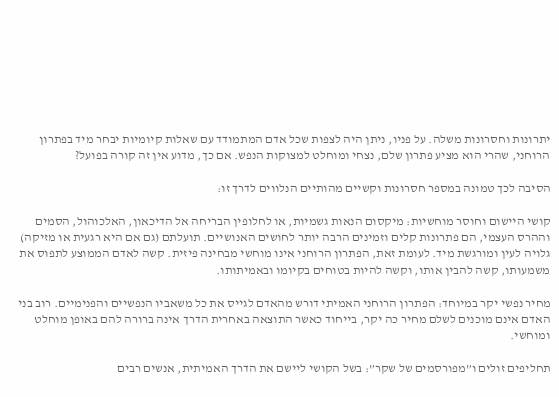יתרונות וחסרונות משלה. על פניו, ניתן היה לצפות שכל אדם המתמודד עם שאלות קיומיות יבחר מיד בפתרון הרוחני, שהרי הוא מציע פתרון שלם, נצחי ומוחלט למצוקות הנפש. אם כך, מדוע אין זה קורה בפועל?

הסיבה לכך טמונה במספר חסרונות וקשיים מהותיים הנלווים לדרך זו:

קושי היישום וחוסר מוחשיות: מיקסום הנאות גשמיות, או לחלופין הבריחה אל הדיכאון, האלכוהול, הסמים וההרס העצמי, הם פתרונות קלים וזמינים הרבה יותר לחושים האנושיים. תועלתם (גם אם היא רגעית או מזיקה) גלויה לעין ומורגשת מיד. לעומת זאת, הפתרון הרוחני אינו מוחשי מבחינה פיזית. קשה לאדם הממוצע לתפוס את משמעותו, קשה להבין אותו, וקשה להיות בטוחים בקיומו ובאמיתותו.

מחיר נפשי יקר במיוחד: הפתרון הרוחני האמיתי דורש מהאדם לגייס את כל משאביו הנפשיים והפנימיים. רוב בני האדם אינם מוכנים לשלם מחיר כה יקר, בייחוד כאשר התוצאה באחרית הדרך אינה ברורה להם באופן מוחלט ומוחשי.

תחליפים זולים ו”מפורסמים של שקר”: בשל הקושי ליישם את הדרך האמיתית, אנשים רבים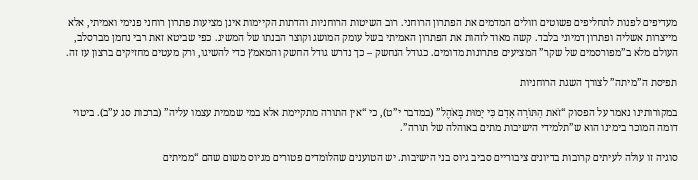מעדיפים לפנות לתחליפים פשוטים וזולים המדמים את הפתרון הרוחני. רוב השיטות הרוחניות והדתות הקיימות אינן מציעות פתרון רוחני פנימי ואמיתי, אלא מייצרות אשליה ופתרון דמיוני בלבד. קשה מאוד לזהות את הפתרון האמיתי בשל עומק המושג וקוצר הבנתו של המשיג. כפי שביטא זאת רבי נחמן מברסלב, העולם מלא ב”מפורסמים של שקר” המציעים פתרונות מדומים. כגודל הנחשק – כך נדרש גודל החשק והמאמץ כדי להשיגו, ורק מעטים מחזיקים ברצון עז זה.

תפיסת ה”מיתה” לצורך השגת הרוחניות

במקורותינו נאמר על הפסוק “זֹאת הַתּוֹרָה אָדָם כִּי יָמוּת בְּאֹהֶל” (במדבר י”ט), כי “אין התורה מתקיימת אלא במי שממית עצמו עליה” (ברכות סג ע”ב). ביטוי דומה המוכר בימינו הוא ש”תלמידי הישיבות מתים באוהלה של תורה”.

סוגיה זו עולה לעיתים קרובות בדיונים ציבוריים סביב גיוס בני הישיבות. יש הטוענים שהלומדים פטורים מגיוס משום שהם “ממיתים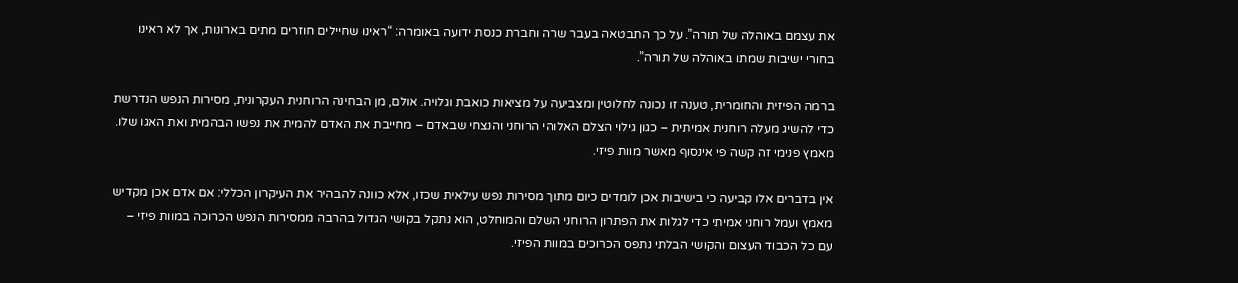את עצמם באוהלה של תורה”. על כך התבטאה בעבר שרה וחברת כנסת ידועה באומרה: “ראינו שחיילים חוזרים מתים בארונות, אך לא ראינו בחורי ישיבות שמתו באוהלה של תורה”.

ברמה הפיזית והחומרית, טענה זו נכונה לחלוטין ומצביעה על מציאות כואבת וגלויה. אולם, מן הבחינה הרוחנית העקרונית, מסירות הנפש הנדרשת כדי להשיג מעלה רוחנית אמיתית – כגון גילוי הצלם האלוהי הרוחני והנצחי שבאדם – מחייבת את האדם להמית את נפשו הבהמית ואת האגו שלו. מאמץ פנימי זה קשה פי אינסוף מאשר מוות פיזי.

אין בדברים אלו קביעה כי בישיבות אכן לומדים כיום מתוך מסירות נפש עילאית שכזו, אלא כוונה להבהיר את העיקרון הכללי: אם אדם אכן מקדיש מאמץ ועמל רוחני אמיתי כדי לגלות את הפתרון הרוחני השלם והמוחלט, הוא נתקל בקושי הגדול בהרבה ממסירות הנפש הכרוכה במוות פיזי – עם כל הכבוד העצום והקושי הבלתי נתפס הכרוכים במוות הפיזי.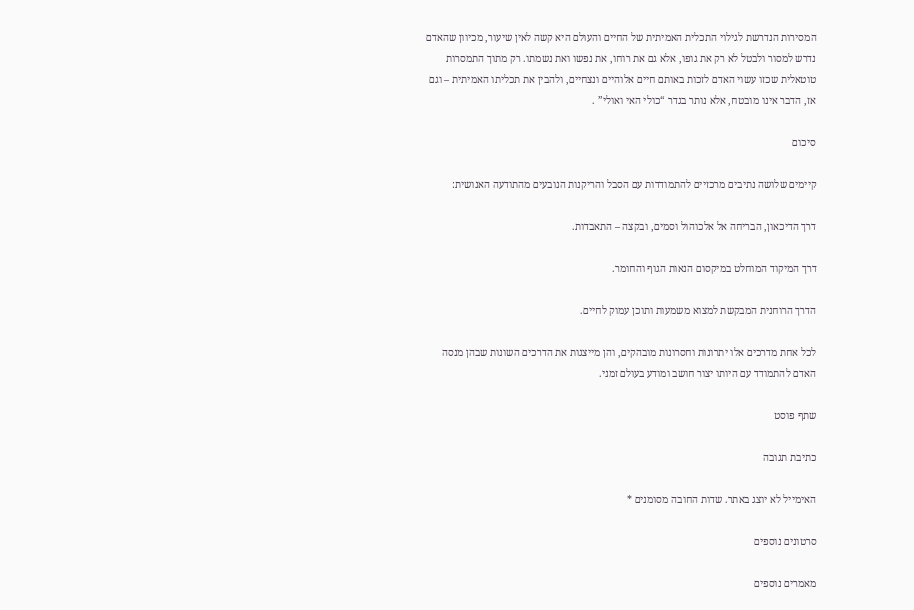המסירות הנדרשת לגילוי התכלית האמיתית של החיים והעולם היא קשה לאין שיעור, מכיוון שהאדם נדרש למסור ולבטל לא רק את גופו, אלא גם את רוחו, את נפשו ואת נשמתו. רק מתוך התמסרות טוטאלית שכזו עשוי האדם לזכות באותם חיים אלוהיים ונצחיים, ולהבין את תכליתו האמיתית – וגם אז, הדבר אינו מובטח, אלא נותר בגדר “כולי האי ואולי” .

סיכום

קיימים שלושה נתיבים מרכזיים להתמודדות עם הסבל והריקנות הנובעים מהתודעה האנושית:

דרך הדיכאון, הבריחה אל אלכוהול וסמים, ובקצה – התאבדות.

דרך המיקוד המוחלט במיקסום הנאות הגוף והחומר.

הדרך הרוחנית המבקשת למצוא משמעות ותוכן עמוק לחיים.

לכל אחת מדרכים אלו יתרונות וחסרונות מובהקים, והן מייצגות את הדרכים השונות שבהן מנסה האדם להתמודד עם היותו יצור חושב ומודע בעולם זמני.

שתף פוסט

כתיבת תגובה

האימייל לא יוצג באתר. שדות החובה מסומנים *

סרטונים נוספים

מאמרים נוספים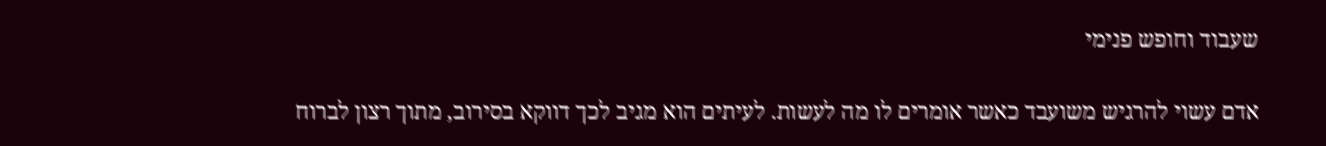שעבוד וחופש פנימי

אדם עשוי להרגיש משועבד כאשר אומרים לו מה לעשות. לעיתים הוא מגיב לכך דווקא בסירוב, מתוך רצון לברוח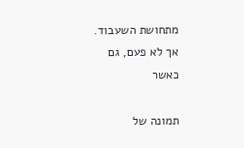מתחושת השעבוד. אך לא פעם, גם כאשר

תמונה של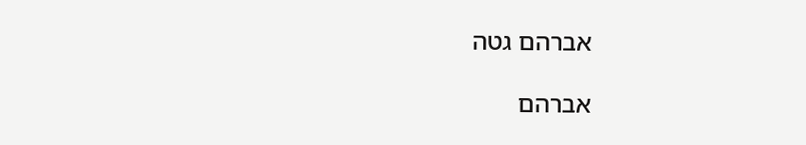אברהם גטה

אברהם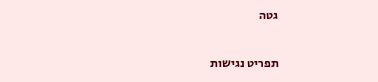גטה

תפריט נגישות